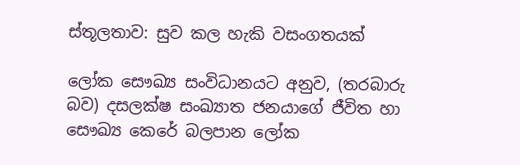ස්තූලතාව: සුව කල හැකි වසංගතයක්

ලෝක සෞඛ්‍ය සංවිධානයට අනුව, (තරබාරු බව) දසලක්ෂ සංඛ්‍යාත ජනයාගේ ජීවිත හා සෞඛ්‍ය කෙරේ බලපාන ලෝක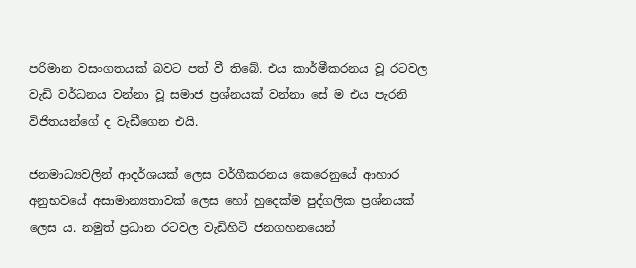පරිමාන වසංගතයක් බවට පත් වී තිබේ. එය කාර්මීකරනය වූ රටවල වැඩි වර්ධනය වන්නා වූ සමාජ ප්‍රශ්නයක් වන්නා සේ ම එය පැරනි විජිතයන්ගේ ද වැඩීගෙන එයි.

ජනමාධ්‍යවලින් ආදර්ශයක් ලෙස වර්ගීකරනය කෙරෙනුයේ ආහාර අනුභවයේ අසාමාන්‍යතාවක් ලෙස හෝ හුදෙක්ම පුද්ගලික ප්‍රශ්නයක් ලෙස ය. නමුත් ප්‍රධාන රටවල වැඩිහිටි ජනගහනයෙන්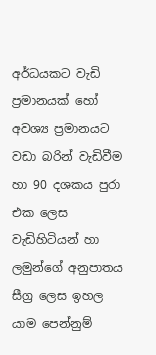අර්ධයකට වැඩි ප්‍රමානයක් හෝ අවශ්‍ය ප්‍රමානයට වඩා බරින් වැඩිවීම හා 90 දශකය පුරා එක ලෙස වැඩිහිටියන් හා ලමුන්ගේ අනුපාතය සීග්‍ර ලෙස ඉහල යාම පෙන්නුම්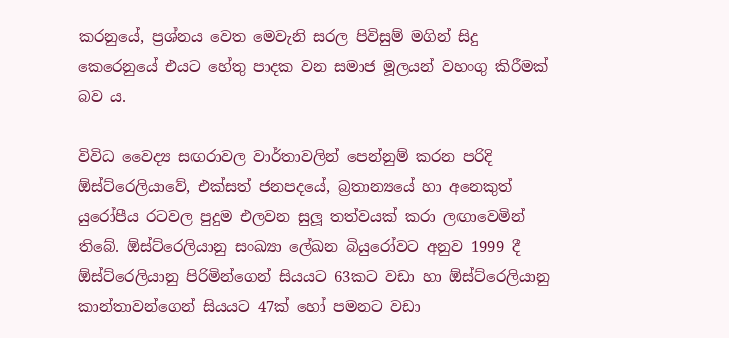කරනුයේ, ප්‍රශ්නය වෙත මෙවැනි සරල පිවිසුම් මගින් සිදු කෙරෙනුයේ එයට හේතු පාදක වන සමාජ මූලයන් වහංගු කිරීමක් බව ය.

විවිධ වෛද්‍ය සඟරාවල වාර්තාවලින් පෙන්නුම් කරන පරිදි ඕස්ට්රෙලියාවේ, එක්සත් ජනපදයේ, බ්‍රතාන්‍යයේ හා අනෙකුත් යුරෝපීය රටවල පුදුම එලවන සුලූ තත්වයක් කරා ලඟාවෙමින් තිබේ. ඕස්ට්රෙලියානු සංඛ්‍යා ලේඛන බියුරෝවට අනුව 1999 දී ඕස්ට්රෙලියානු පිරිමින්ගෙන් සියයට 63කට වඩා හා ඕස්ට්රෙලියානු කාන්තාවන්ගෙන් සියයට 47ක් හෝ පමනට වඩා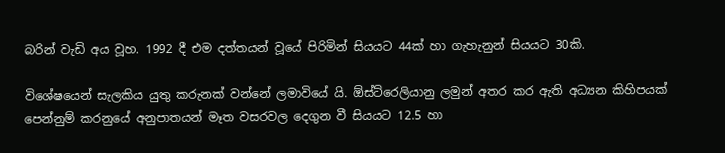බරින් වැඩි අය වූහ. 1992 දී එම දත්තයන් වූයේ පිරිමින් සියයට 44ක් හා ගැහැනුන් සියයට 30කි.

විශේෂයෙන් සැලකිය යුතු කරුනක් වන්නේ ලමාවියේ යි. ඕස්ට්රෙලියානු ලමුන් අතර කර ඇති අධ්‍යන කිහිපයක් පෙන්නුම් කරනුයේ අනුපාතයන් මෑත වසරවල දෙගුන වී සියයට 12.5 හා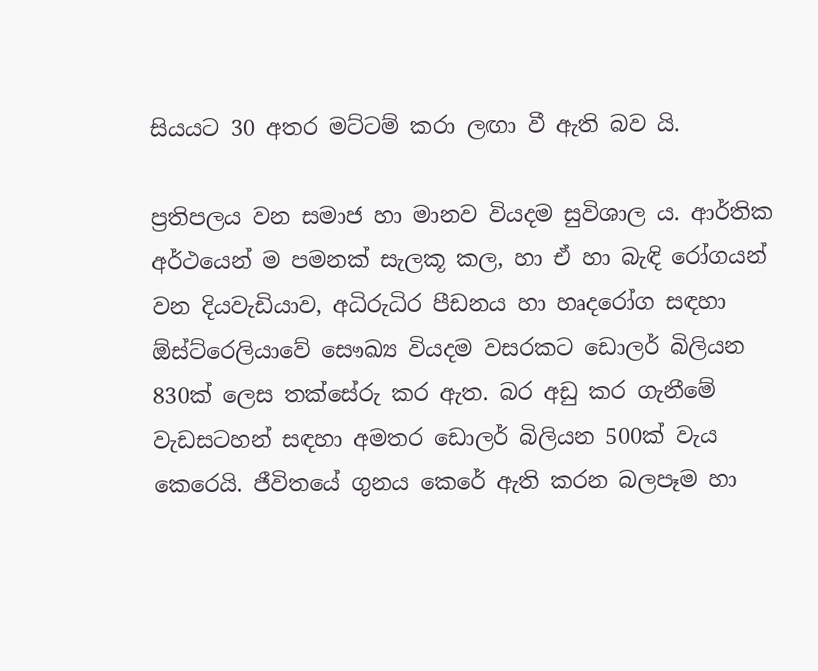සියයට 30 අතර මට්ටම් කරා ලඟා වී ඇති බව යි.

ප්‍රතිපලය වන සමාජ හා මානව වියදම සුවිශාල ය. ආර්තික අර්ථයෙන් ම පමනක් සැලකූ කල, හා ඒ හා බැඳි රෝගයන් වන දියවැඩියාව, අධිරුධිර පීඩනය හා හෘදරෝග සඳහා ඕස්ට්රෙලියාවේ සෞඛ්‍ය වියදම වසරකට ඩොලර් බිලියන 830ක් ලෙස තක්සේරු කර ඇත. බර අඩු කර ගැනීමේ වැඩසටහන් සඳහා අමතර ඩොලර් බිලියන 500ක් වැය කෙරෙයි. ජීවිතයේ ගුනය කෙරේ ඇති කරන බලපෑම හා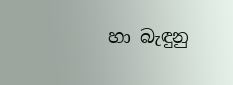හා බැඳුනු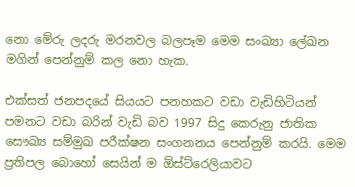නො මේරු ලදරු මරනවල බලපෑම මෙම සංඛ්‍යා ලේඛන මගින් පෙන්නුම් කල නො හැක.

එක්සත් ජනපදයේ සියයට පනහකට වඩා වැඩිහිටියන් පමනට වඩා බරින් වැඩි බව 1997 සිදු කෙරුනු ජාතික සෞඛ්‍ය සම්මුඛ පරීක්ෂන සංගනනය පෙන්නුම් කරයි. මෙම ප්‍රතිපල බොහෝ සෙයින් ම ඕස්ට්රෙලියාවට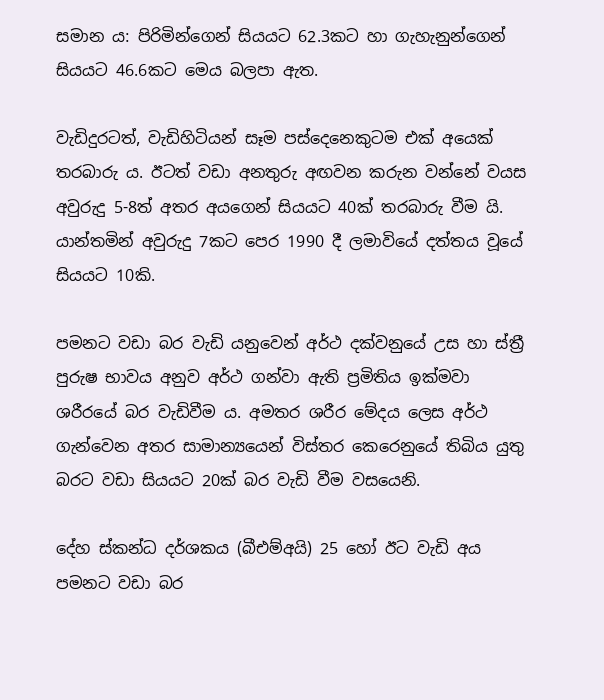සමාන ය: පිරිමින්ගෙන් සියයට 62.3කට හා ගැහැනුන්ගෙන් සියයට 46.6කට මෙය බලපා ඇත.

වැඩිදුරටත්, වැඩිහිටියන් සෑම පස්දෙනෙකුටම එක් අයෙක් තරබාරු ය. ඊටත් වඩා අනතුරු අඟවන කරුන වන්නේ වයස අවුරුදු 5-8ත් අතර අයගෙන් සියයට 40ක් තරබාරු වීම යි. යාන්තමින් අවුරුදු 7කට පෙර 1990 දී ලමාවියේ දත්තය වූයේ සියයට 10කි.

පමනට වඩා බර වැඩි යනුවෙන් අර්ථ දක්වනුයේ උස හා ස්ත්‍රී පුරුෂ භාවය අනුව අර්ථ ගන්වා ඇති ප්‍රමිතිය ඉක්මවා ශරීරයේ බර වැඩිවීම ය. අමතර ශරීර මේදය ලෙස අර්ථ ගැන්වෙන අතර සාමාන්‍යයෙන් විස්තර කෙරෙනුයේ තිබිය යුතු බරට වඩා සියයට 20ක් බර වැඩි වීම වසයෙනි.

දේහ ස්කන්ධ දර්ශකය (බීඑම්අයි) 25 හෝ ඊට වැඩි අය පමනට වඩා බර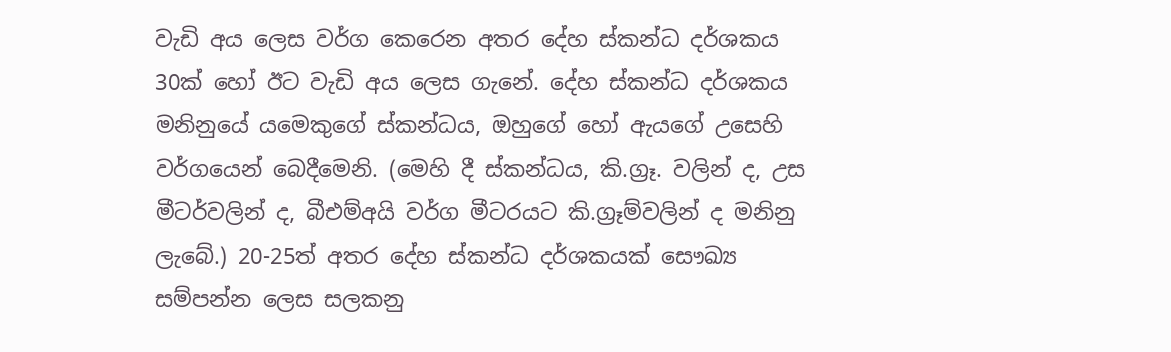වැඩි අය ලෙස වර්ග කෙරෙන අතර දේහ ස්කන්ධ දර්ශකය 30ක් හෝ ඊට වැඩි අය ලෙස ගැනේ. දේහ ස්කන්ධ දර්ශකය මනිනුයේ යමෙකුගේ ස්කන්ධය, ඔහුගේ හෝ ඇයගේ උසෙහි වර්ගයෙන් බෙදීමෙනි. (මෙහි දී ස්කන්ධය, කි.ග්‍රෑ. වලින් ද, උස මීටර්වලින් ද, බීඑම්අයි වර්ග මීටරයට කි.ග්‍රෑම්වලින් ද මනිනු ලැබේ.) 20-25ත් අතර දේහ ස්කන්ධ දර්ශකයක් සෞඛ්‍ය සම්පන්න ලෙස සලකනු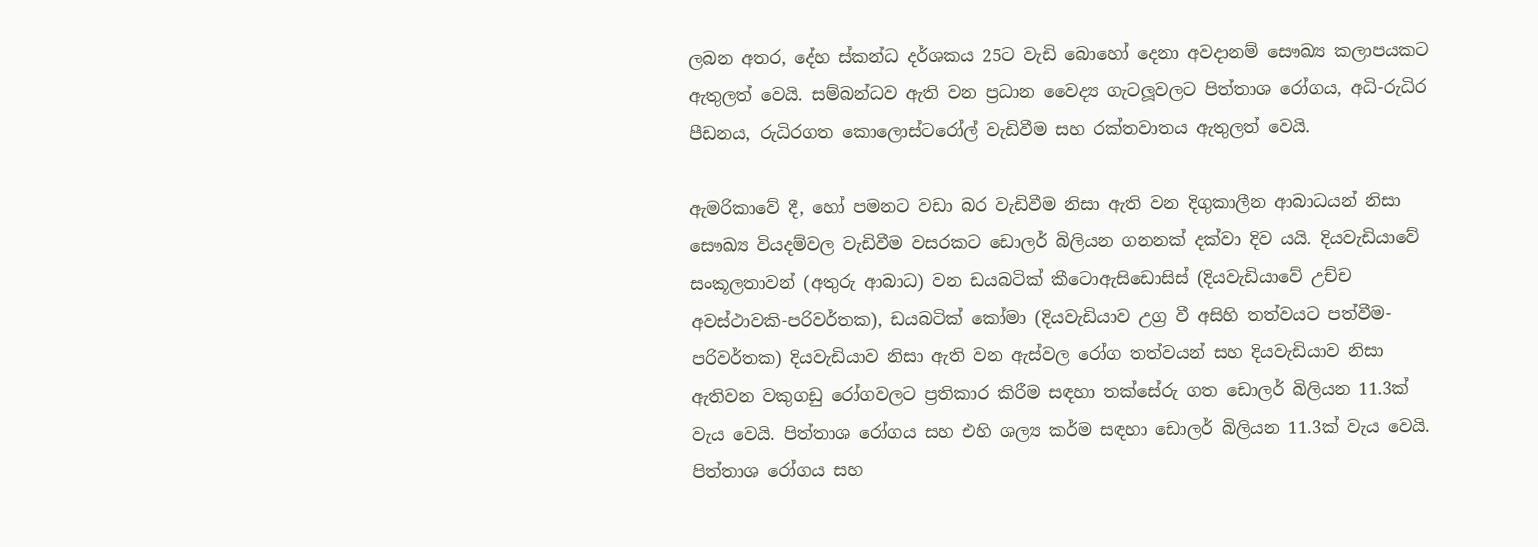ලබන අතර, දේහ ස්කන්ධ දර්ශකය 25ට වැඩි බොහෝ දෙනා අවදානම් සෞඛ්‍ය කලාපයකට ඇතුලත් වෙයි. සම්බන්ධව ඇති වන ප්‍රධාන වෛද්‍ය ගැටලූවලට පිත්තාශ රෝගය, අධි-රුධිර පීඩනය, රුධිරගත කොලොස්ටරෝල් වැඩිවීම සහ රක්තවාතය ඇතුලත් වෙයි.

ඇමරිකාවේ දී, හෝ පමනට වඩා බර වැඩිවීම නිසා ඇති වන දිගුකාලීන ආබාධයන් නිසා සෞඛ්‍ය වියදම්වල වැඩිවීම වසරකට ඩොලර් බිලියන ගනනක් දක්වා දිව යයි. දියවැඩියාවේ සංකූලතාවන් (අතුරු ආබාධ) වන ඩයබටික් කීටොඇසිඩොසිස් (දියවැඩියාවේ උච්ච අවස්ථාවකි-පරිවර්තක), ඩයබටික් කෝමා (දියවැඩියාව උග්‍ර වී අසිහි තත්වයට පත්වීම-පරිවර්තක) දියවැඩියාව නිසා ඇති වන ඇස්වල රෝග තත්වයන් සහ දියවැඩියාව නිසා ඇතිවන වකුගඩු රෝගවලට ප්‍රතිකාර කිරීම සඳහා තක්සේරු ගත ඩොලර් බිලියන 11.3ක් වැය වෙයි. පිත්තාශ රෝගය සහ එහි ශල්‍ය කර්ම සඳහා ඩොලර් බිලියන 11.3ක් වැය වෙයි. පිත්තාශ රෝගය සහ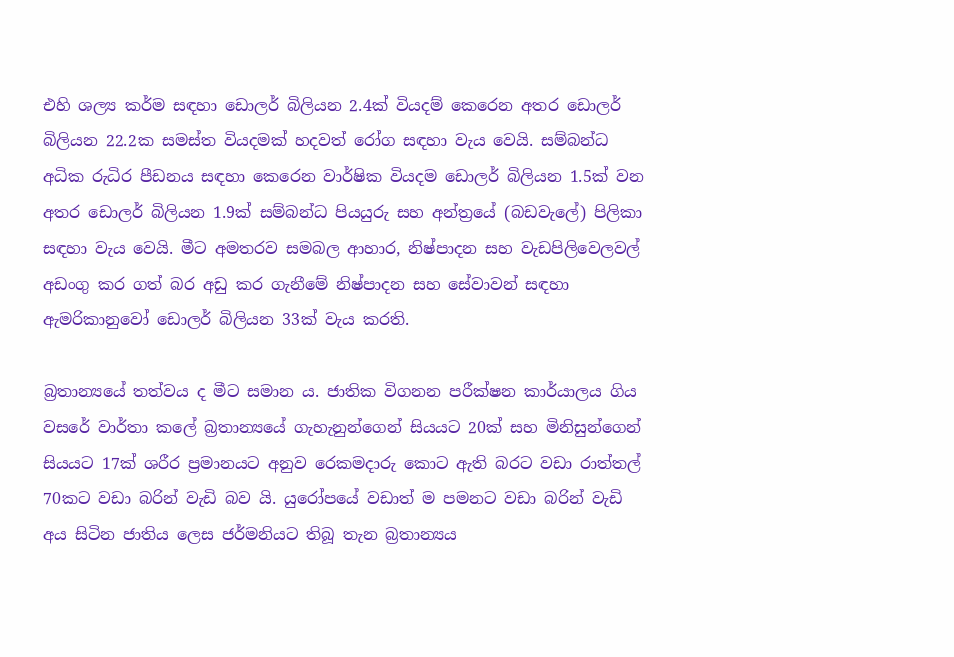එහි ශල්‍ය කර්ම සඳහා ඩොලර් බිලියන 2.4ක් වියදම් කෙරෙන අතර ඩොලර් බිලියන 22.2ක සමස්ත වියදමක් හදවත් රෝග සඳහා වැය වෙයි. සම්බන්ධ අධික රුධිර පීඩනය සඳහා කෙරෙන වාර්ෂික වියදම ඩොලර් බිලියන 1.5ක් වන අතර ඩොලර් බිලියන 1.9ක් සම්බන්ධ පියයුරු සහ අන්ත්‍රයේ (බඩවැලේ) පිලිකා සඳහා වැය වෙයි. මීට අමතරව සමබල ආහාර, නිෂ්පාදන සහ වැඩපිලිවෙලවල් අඩංගු කර ගත් බර අඩු කර ගැනීමේ නිෂ්පාදන සහ සේවාවන් සඳහා ඇමරිකානුවෝ ඩොලර් බිලියන 33ක් වැය කරති.

බ්‍රතාන්‍යයේ තත්වය ද මීට සමාන ය. ජාතික විගනන පරීක්ෂන කාර්යාලය ගිය වසරේ වාර්තා කලේ බ්‍රතාන්‍යයේ ගැහැනුන්ගෙන් සියයට 20ක් සහ මිනිසුන්ගෙන් සියයට 17ක් ශරීර ප්‍රමානයට අනුව රෙකමදාරු කොට ඇති බරට වඩා රාත්තල් 70කට වඩා බරින් වැඩි බව යි. යුරෝපයේ වඩාත් ම පමනට වඩා බරින් වැඩි අය සිටින ජාතිය ලෙස ජර්මනියට තිබූ තැන බ්‍රතාන්‍යය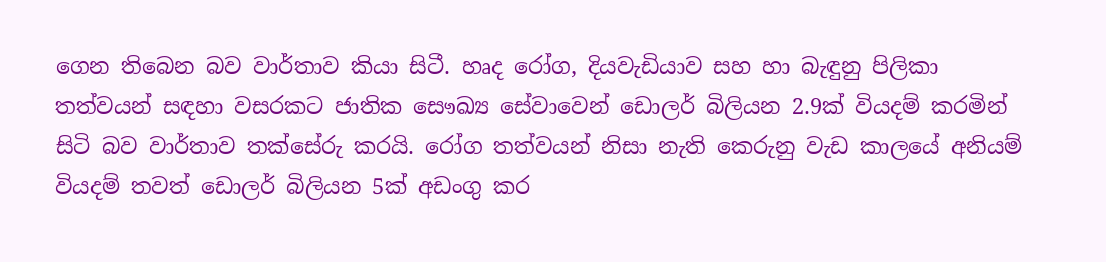ගෙන තිබෙන බව වාර්තාව කියා සිටී. හෘද රෝග, දියවැඩියාව සහ හා බැඳුනු පිලිකා තත්වයන් සඳහා වසරකට ජාතික සෞඛ්‍ය සේවාවෙන් ඩොලර් බිලියන 2.9ක් වියදම් කරමින් සිටි බව වාර්තාව තක්සේරු කරයි. රෝග තත්වයන් නිසා නැති කෙරුනු වැඩ කාලයේ අනියම් වියදම් තවත් ඩොලර් බිලියන 5ක් අඩංගු කර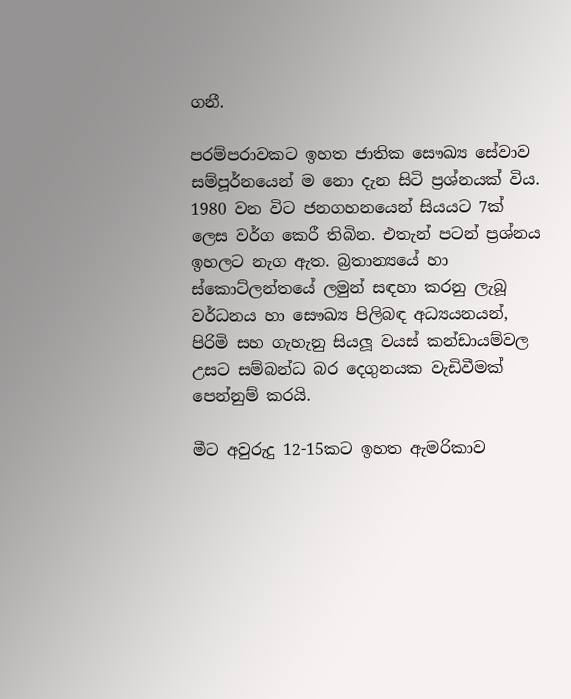ගනී.

පරම්පරාවකට ඉහත ජාතික සෞඛ්‍ය සේවාව සම්පූර්නයෙන් ම නො දැන සිටි ප්‍රශ්නයක් විය. 1980 වන විට ජනගහනයෙන් සියයට 7ක් ලෙස වර්ග කෙරී තිබින. එතැන් පටන් ප්‍රශ්නය ඉහලට නැග ඇත. බ්‍රතාන්‍යයේ හා ස්කොට්ලන්තයේ ලමුන් සඳහා කරනු ලැබූ වර්ධනය හා සෞඛ්‍ය පිලිබඳ අධ්‍යයනයන්, පිරිමි සහ ගැහැනු සියලූ වයස් කන්ඩායම්වල උසට සම්බන්ධ බර දෙගුනයක වැඩිවීමක් පෙන්නුම් කරයි.

මීට අවුරුදු 12-15කට ඉහත ඇමරිකාව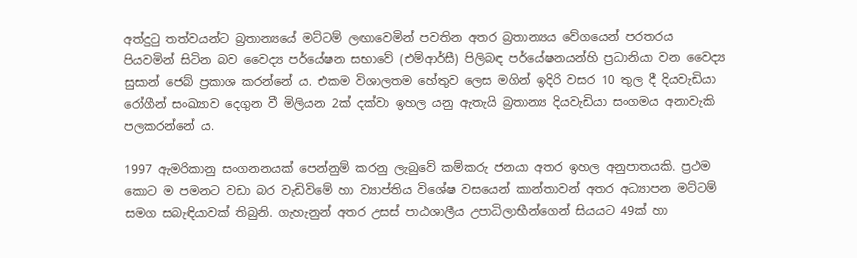අත්දුටු තත්වයන්ට බ්‍රතාන්‍යයේ මට්ටම් ලඟාවෙමින් පවතින අතර බ්‍රතාන්‍යය වේගයෙන් පරතරය පියවමින් සිටින බව වෛද්‍ය පර්යේෂන සභාවේ (එම්ආර්සී) පිලිබඳ පර්යේෂනයන්හි ප්‍රධානියා වන වෛද්‍ය සුසාන් ජෙබ් ප්‍රකාශ කරන්නේ ය. එකම විශාලතම හේතුව ලෙස මගින් ඉදිරි වසර 10 තුල දී දියවැඩියා රෝගීන් සංඛ්‍යාව දෙගුන වී මිලියන 2ක් දක්වා ඉහල යනු ඇතැයි බ්‍රතාන්‍ය දියවැඩියා සංගමය අනාවැකි පලකරන්නේ ය.

1997 ඇමරිකානු සංගනනයක් පෙන්නුම් කරනු ලැබුවේ කම්කරු ජනයා අතර ඉහල අනුපාතයකි. ප්‍රථම කොට ම පමනට වඩා බර වැඩිවිමේ හා ව්‍යාප්තිය විශේෂ වසයෙන් කාන්තාවන් අතර අධ්‍යාපන මට්ටම් සමග සබැඳියාවක් තිබුනි. ගැහැනුන් අතර උසස් පාඨශාලීය උපාධිලාභීන්ගෙන් සියයට 49ක් හා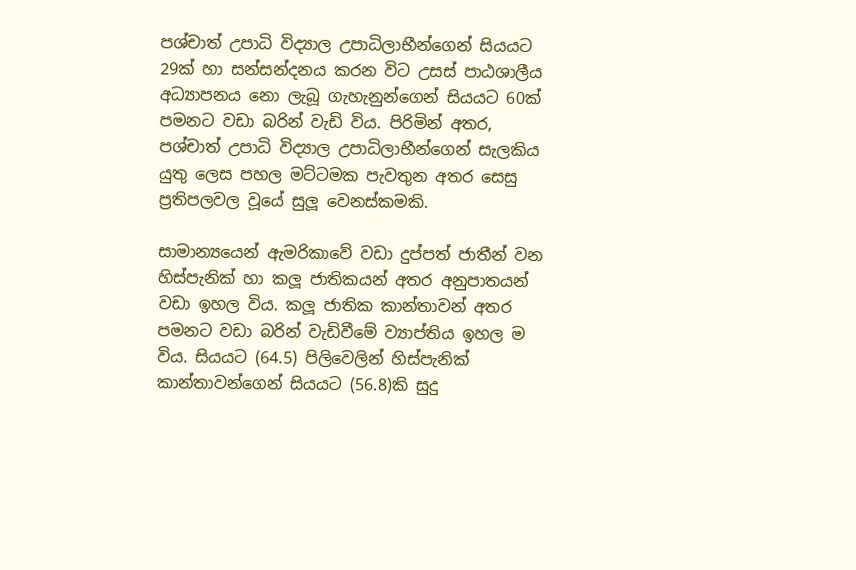පශ්චාත් උපාධි විද්‍යාල උපාධිලාභීන්ගෙන් සියයට 29ක් හා සන්සන්දනය කරන විට උසස් පාඨශාලීය අධ්‍යාපනය නො ලැබූ ගැහැනුන්ගෙන් සියයට 60ක් පමනට වඩා බරින් වැඩි විය. පිරිමින් අතර, පශ්චාත් උපාධි විද්‍යාල උපාධිලාභීන්ගෙන් සැලකිය යුතු ලෙස පහල මට්ටමක පැවතුන අතර සෙසු ප්‍රතිපලවල වූයේ සුලූ වෙනස්කමකි.

සාමාන්‍යයෙන් ඇමරිකාවේ වඩා දුප්පත් ජාතීන් වන හිස්පැනික් හා කලූ ජාතිකයන් අතර අනුපාතයන් වඩා ඉහල විය. කලූ ජාතික කාන්තාවන් අතර පමනට වඩා බරින් වැඩිවීමේ ව්‍යාප්තිය ඉහල ම විය. සියයට (64.5) පිලිවෙලින් හිස්පැනික් කාන්තාවන්ගෙන් සියයට (56.8)කි සුදු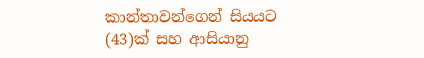කාන්තාවන්ගෙන් සියයට (43)ක් සහ ආසියානු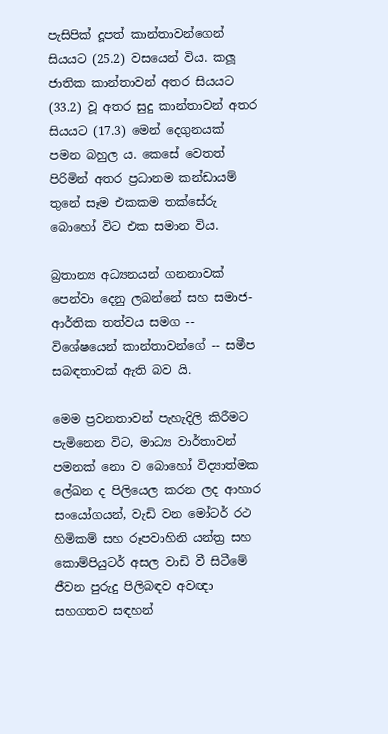පැසිපික් දූපත් කාන්තාවන්ගෙන් සියයට (25.2) වසයෙන් විය. කලූ ජාතික කාන්තාවන් අතර සියයට (33.2) වූ අතර සුදු කාන්තාවන් අතර සියයට (17.3) මෙන් දෙගුනයක් පමන බහුල ය. කෙසේ වෙතත් පිරිමින් අතර ප්‍රධානම කන්ඩායම් තුනේ සෑම එකකම තක්සේරු බොහෝ විට එක සමාන විය.

බ්‍රතාන්‍ය අධ්‍යනයන් ගනනාවක් පෙන්වා දෙනු ලබන්නේ සහ සමාජ-ආර්තික තත්වය සමග -- විශේෂයෙන් කාන්තාවන්ගේ -- සමීප සබඳතාවක් ඇති බව යි.

මෙම ප්‍රවනතාවන් පැහැදිලි කිරීමට පැමිනෙන විට, මාධ්‍ය වාර්තාවන් පමනක් නො ව බොහෝ විද්‍යාත්මක ලේඛන ද පිලියෙල කරන ලද ආහාර සංයෝගයන්, වැඩි වන මෝටර් රථ හිමිකම් සහ රූපවාහිනි යන්ත්‍ර සහ කොම්පියුටර් අසල වාඩි වී සිටීමේ ජීවන පුරුදු පිලිබඳව අවඥා සහගතව සඳහන්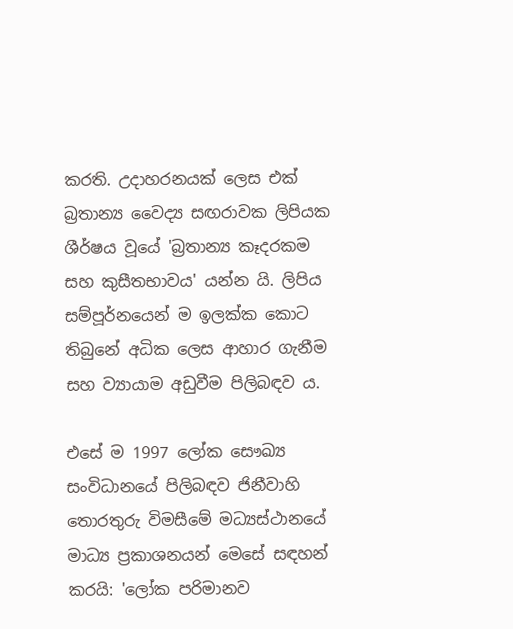කරති. උදාහරනයක් ලෙස එක් බ්‍රතාන්‍ය වෛද්‍ය සඟරාවක ලිපියක ශීර්ෂය වූයේ 'බ්‍රතාන්‍ය කෑදරකම සහ කුසීතභාවය' යන්න යි. ලිපිය සම්පූර්නයෙන් ම ඉලක්ක කොට තිබුනේ අධික ලෙස ආහාර ගැනීම සහ ව්‍යායාම අඩුවීම පිලිබඳව ය.

එසේ ම 1997 ලෝක සෞඛ්‍ය සංවිධානයේ පිලිබඳව ජිනීවාහි තොරතුරු විමසීමේ මධ්‍යස්ථානයේ මාධ්‍ය ප්‍රකාශනයන් මෙසේ සඳහන් කරයි: 'ලෝක පරිමානව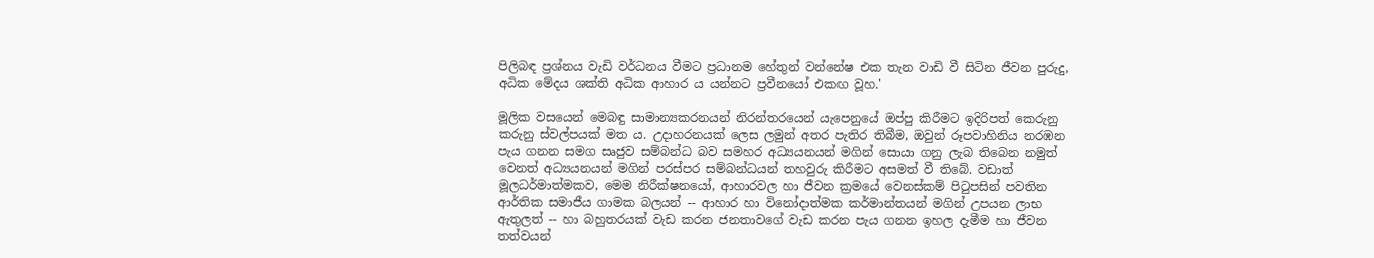පිලිබඳ ප්‍රශ්නය වැඩි වර්ධනය වීමට ප්‍රධානම හේතුන් වන්නේෂ එක තැන වාඩි වී සිටින ජීවන පුරුදු, අධික මේදය ශක්ති අධික ආහාර ය යන්නට ප්‍රවීනයෝ එකඟ වූහ.'

මූලික වසයෙන් මෙබඳු සාමාන්‍යකරනයන් නිරන්තරයෙන් යැපෙනුයේ ඔප්පු කිරීමට ඉදිරිපත් කෙරුනු කරුනු ස්වල්පයක් මත ය. උදාහරනයක් ලෙස ලමුන් අතර පැතිර තිබීම, ඔවුන් රූපවාහිනිය නරඹන පැය ගනන සමග සෘජුව සම්බන්ධ බව සමහර අධ්‍යයනයන් මගින් සොයා ගනු ලැබ තිබෙන නමුත් වෙනත් අධ්‍යයනයන් මගින් පරස්පර සම්බන්ධයන් තහවුරු කිරීමට අසමත් වී තිබේ. වඩාත් මූලධර්මාත්මකව, මෙම නිරීක්ෂනයෝ, ආහාරවල හා ජීවන ක්‍රමයේ වෙනස්කම් පිටුපසින් පවතින ආර්තික සමාජීය ගාමක බලයන් -- ආහාර හා විනෝදාත්මක කර්මාන්තයන් මගින් උපයන ලාභ ඇතුලත් -- හා බහුතරයක් වැඩ කරන ජනතාවගේ වැඩ කරන පැය ගනන ඉහල දැමීම හා ජීවන තත්වයන්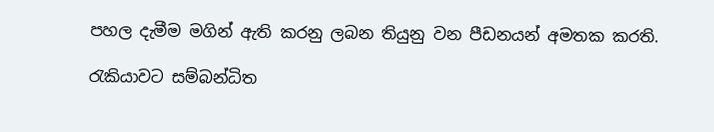පහල දැමීම මගින් ඇති කරනු ලබන තියුනු වන පීඩනයන් අමතක කරති.

රැකියාවට සම්බන්ධිත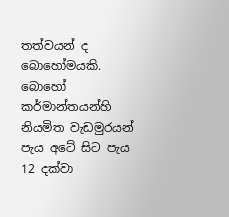තත්වයන් ද බොහෝමයකි. බොහෝ කර්මාන්තයන්හි නියමිත වැඩමුරයන් පැය අටේ සිට පැය 12 දක්වා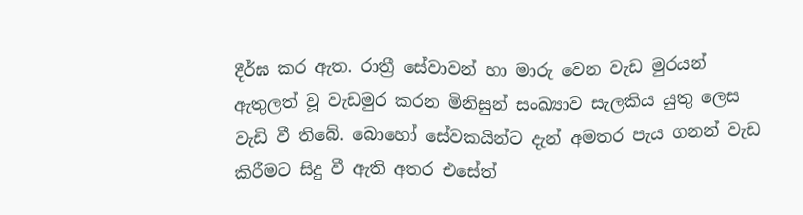දීර්ඝ කර ඇත. රාත්‍රී සේවාවන් හා මාරු වෙන වැඩ මුරයන් ඇතුලත් වූ වැඩමුර කරන මිනිසුන් සංඛ්‍යාව සැලකිය යුතු ලෙස වැඩි වී තිබේ. බොහෝ සේවකයින්ට දැන් අමතර පැය ගනන් වැඩ කිරීමට සිදු වී ඇති අතර එසේත්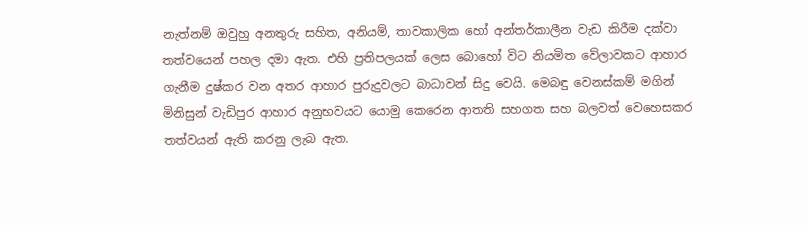නැත්නම් ඔවුහු අනතුරු සහිත, අනියම්, තාවකාලික හෝ අන්තර්කාලීන වැඩ කිරීම දක්වා තත්වයෙන් පහල දමා ඇත. එහි ප්‍රතිපලයක් ලෙස බොහෝ විට නියමිත වේලාවකට ආහාර ගැනීම දුෂ්කර වන අතර ආහාර පුරුදුවලට බාධාවන් සිදු වෙයි. මෙබඳු වෙනස්කම් මගින් මිනිසුන් වැඩිපුර ආහාර අනුභවයට යොමු කෙරෙන ආතති සහගත සහ බලවත් වෙහෙසකර තත්වයන් ඇති කරනු ලැබ ඇත.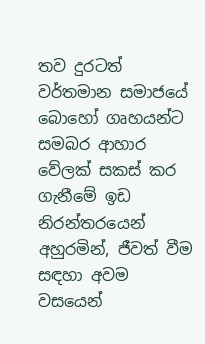තව දුරටත් වර්තමාන සමාජයේ බොහෝ ගෘහයන්ට සමබර ආහාර වේලක් සකස් කර ගැනීමේ ඉඩ නිරන්තරයෙන් අහුරමින්, ජීවත් වීම සඳහා අවම වසයෙන්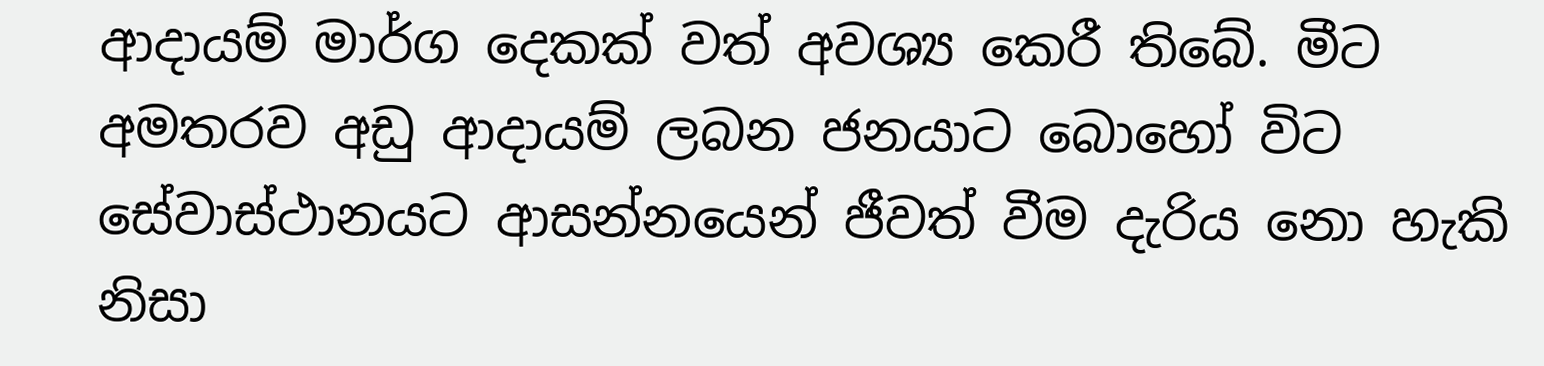ආදායම් මාර්ග දෙකක් වත් අවශ්‍ය කෙරී තිබේ. මීට අමතරව අඩු ආදායම් ලබන ජනයාට බොහෝ විට සේවාස්ථානයට ආසන්නයෙන් ජීවත් වීම දැරිය නො හැකි නිසා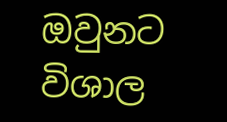ඔවුනට විශාල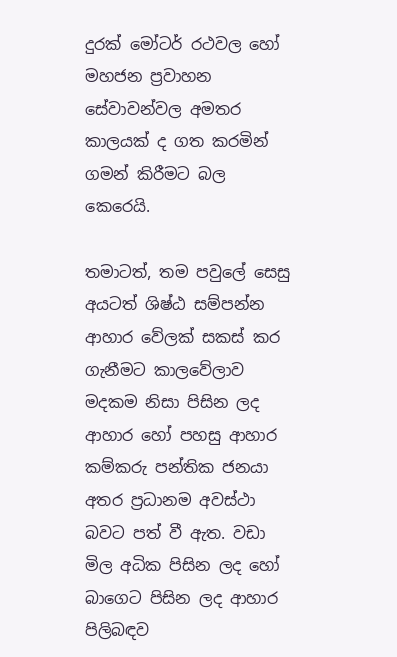දුරක් මෝටර් රථවල හෝ මහජන ප්‍රවාහන සේවාවන්වල අමතර කාලයක් ද ගත කරමින් ගමන් කිරීමට බල කෙරෙයි.

තමාටත්, තම පවුලේ සෙසු අයටත් ශිෂ්ඨ සම්පන්න ආහාර වේලක් සකස් කර ගැනීමට කාලවේලාව මදකම නිසා පිසින ලද ආහාර හෝ පහසු ආහාර කම්කරු පන්තික ජනයා අතර ප්‍රධානම අවස්ථා බවට පත් වී ඇත. වඩා මිල අධික පිසින ලද හෝ බාගෙට පිසින ලද ආහාර පිලිබඳව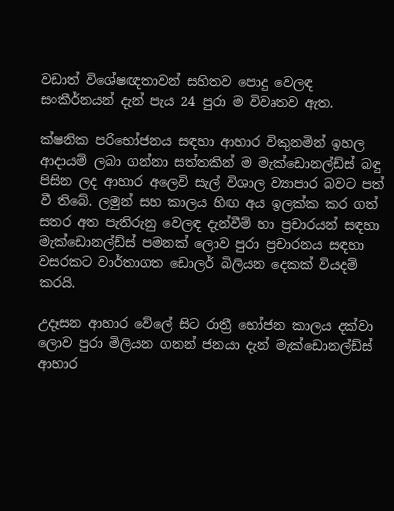වඩාත් විශේෂඥතාවන් සහිතව පොදු වෙලඳ සංකීර්නයන් දැන් පැය 24 පුරා ම විවෘතව ඇත.

ක්ෂනික පරිභෝජනය සඳහා ආහාර විකුනමින් ඉහල ආදායම් ලබා ගන්නා සත්තකින් ම මැක්ඩොනල්ඩ්ස් බඳු පිසින ලද ආහාර අලෙවි සැල් විශාල ව්‍යාපාර බවට පත් වී තිබේ. ලමුන් සහ කාලය හිඟ අය ඉලක්ක කර ගත් සතර අත පැතිරුනු වෙලඳ දැන්වීම් හා ප්‍රචාරයන් සඳහා මැක්ඩොනල්ඩ්ස් පමනක් ලොව පුරා ප්‍රචාරනය සඳහා වසරකට වාර්තාගත ඩොලර් බිලියන දෙකක් වියදම් කරයි.

උදෑසන ආහාර වේලේ සිට රාත්‍රී භෝජන කාලය දක්වා ලොව පුරා මිලියන ගනන් ජනයා දැන් මැක්ඩොනල්ඩ්ස් ආහාර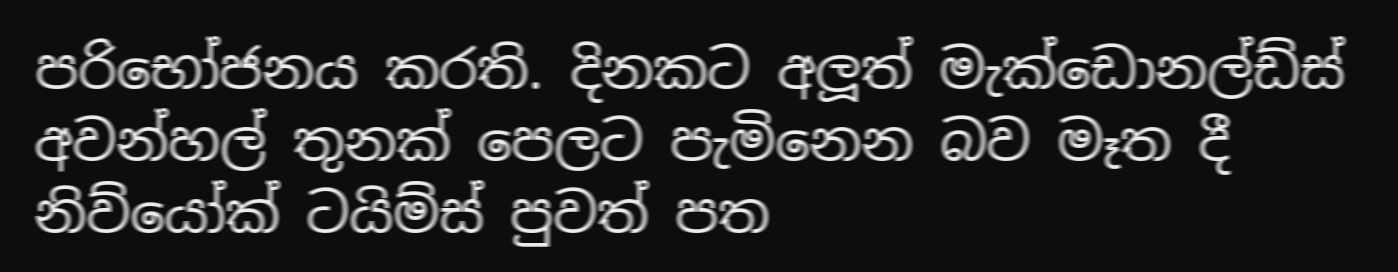පරිභෝජනය කරති. දිනකට අලූත් මැක්ඩොනල්ඩ්ස් අවන්හල් තුනක් පෙලට පැමිනෙන බව මෑත දී නිව්යෝක් ටයිම්ස් පුවත් පත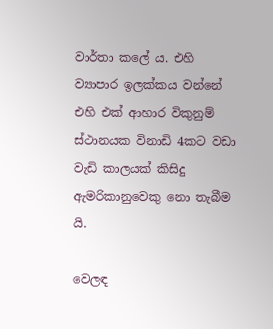වාර්තා කලේ ය. එහි ව්‍යාපාර ඉලක්කය වන්නේ එහි එක් ආහාර විකුනුම් ස්ථානයක විනාඩි 4කට වඩා වැඩි කාලයක් කිසිදු ඇමරිකානුවෙකු නො තැබීම යි.

වෙලඳ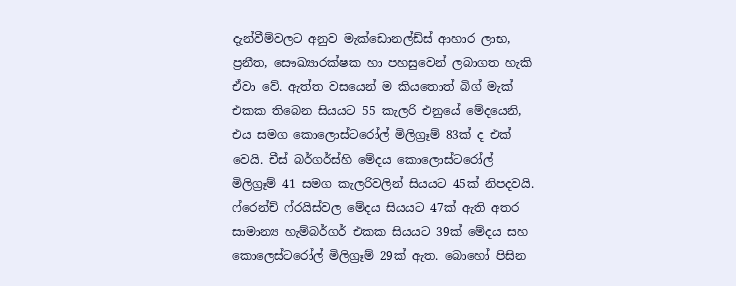දැන්වීම්වලට අනුව මැක්ඩොනල්ඩ්ස් ආහාර ලාභ, ප්‍රනීත, සෞඛ්‍යාරක්ෂක හා පහසුවෙන් ලබාගත හැකි ඒවා වේ. ඇත්ත වසයෙන් ම කියතොත් බිග් මැක් එකක තිබෙන සියයට 55 කැලරි එනුයේ මේදයෙනි, එය සමග කොලොස්ටරෝල් මිලිග්‍රෑම් 83ක් ද එක් වෙයි. චීස් බර්ගර්ස්හි මේදය කොලොස්ටරෝල් මිලිග්‍රෑම් 41 සමග කැලරිවලින් සියයට 45ක් නිපදවයි. ෆ්රෙන්ච් ෆ්රයිස්වල මේදය සියයට 47ක් ඇති අතර සාමාන්‍ය හැම්බර්ගර් එකක සියයට 39ක් මේදය සහ කොලෙස්ටරෝල් මිලිග්‍රෑම් 29ක් ඇත. බොහෝ පිසින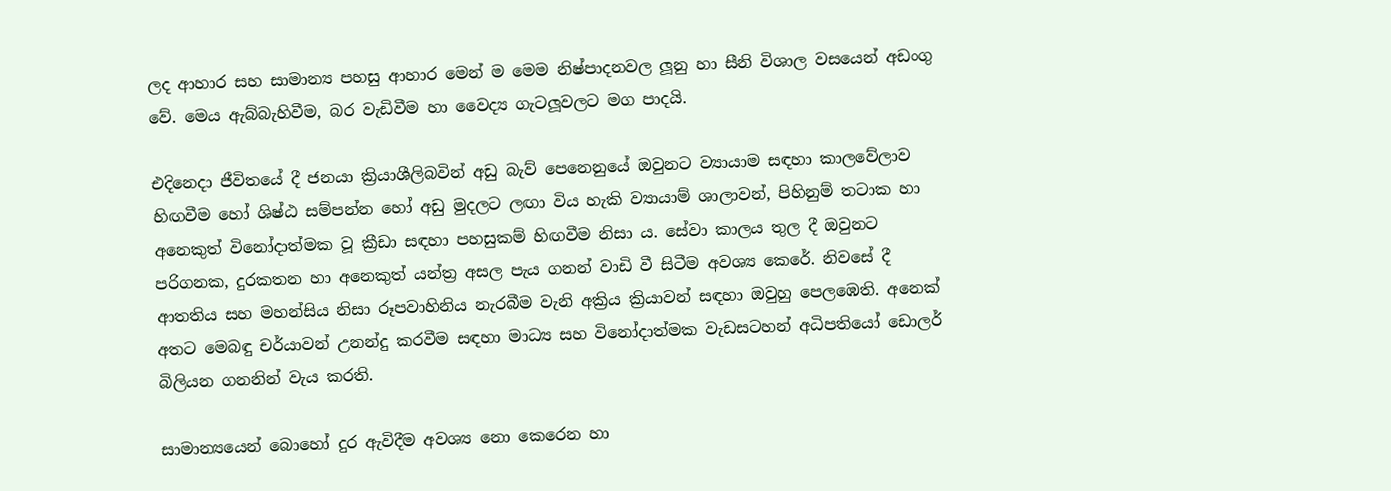ලද ආහාර සහ සාමාන්‍ය පහසු ආහාර මෙන් ම මෙම නිෂ්පාදනවල ලූනු හා සීනි විශාල වසයෙන් අඩංගු වේ. මෙය ඇබ්බැහිවීම, බර වැඩිවීම හා වෛද්‍ය ගැටලූවලට මග පාදයි.

එදිනෙදා ජීවිතයේ දී ජනයා ක්‍රියාශීලිබවින් අඩු බැව් පෙනෙනුයේ ඔවුනට ව්‍යායාම සඳහා කාලවේලාව හිඟවීම හෝ ශිෂ්ඨ සම්පන්න හෝ අඩු මුදලට ලඟා විය හැකි ව්‍යායාම් ශාලාවන්, පිහිනුම් තටාක හා අනෙකුත් විනෝදාත්මක වූ ක්‍රීඩා සඳහා පහසුකම් හිඟවීම නිසා ය. සේවා කාලය තුල දී ඔවුනට පරිගනක, දුරකතන හා අනෙකුත් යන්ත්‍ර අසල පැය ගනන් වාඩි වී සිටීම අවශ්‍ය කෙරේ. නිවසේ දී ආතතිය සහ මහන්සිය නිසා රූපවාහිනිය නැරබීම වැනි අක්‍රිය ක්‍රියාවන් සඳහා ඔවුහු පෙලඹෙති. අනෙක් අතට මෙබඳු චර්යාවන් උනන්දු කරවීම සඳහා මාධ්‍ය සහ විනෝදාත්මක වැඩසටහන් අධිපතියෝ ඩොලර් බිලියන ගනනින් වැය කරති.

සාමාන්‍යයෙන් බොහෝ දුර ඇවිදීම අවශ්‍ය නො කෙරෙන හා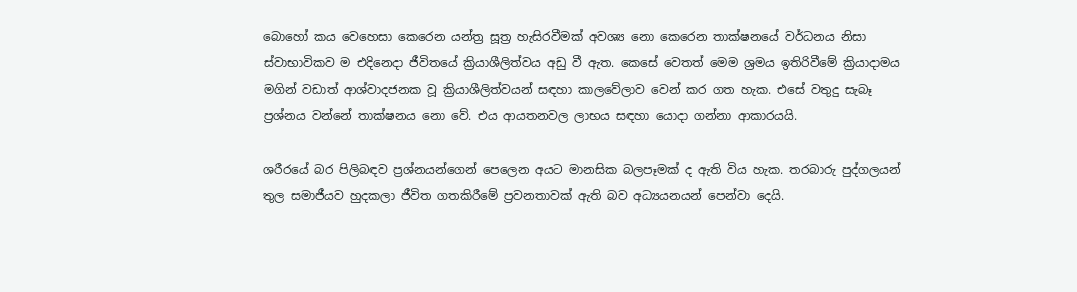බොහෝ කය වෙහෙසා කෙරෙන යන්ත්‍ර සූත්‍ර හැසිරවීමක් අවශ්‍ය නො කෙරෙන තාක්ෂනයේ වර්ධනය නිසා ස්වාභාවිකව ම එදිනෙදා ජීවිතයේ ක්‍රියාශීලිත්වය අඩු වී ඇත. කෙසේ වෙතත් මෙම ශ්‍රමය ඉතිරිවීමේ ක්‍රියාදාමය මගින් වඩාත් ආශ්වාදජනක වූ ක්‍රියාශීලිත්වයන් සඳහා කාලවේලාව වෙන් කර ගත හැක. එසේ වතුදු සැබෑ ප්‍රශ්නය වන්නේ තාක්ෂනය නො වේ. එය ආයතනවල ලාභය සඳහා යොදා ගන්නා ආකාරයයි.

ශරීරයේ බර පිලිබඳව ප්‍රශ්නයන්ගෙන් පෙලෙන අයට මානසික බලපෑමක් ද ඇති විය හැක. තරබාරු පුද්ගලයන් තුල සමාජීයව හුදකලා ජීවිත ගතකිරීමේ ප්‍රවනතාවක් ඇති බව අධ්‍යයනයන් පෙන්වා දෙයි.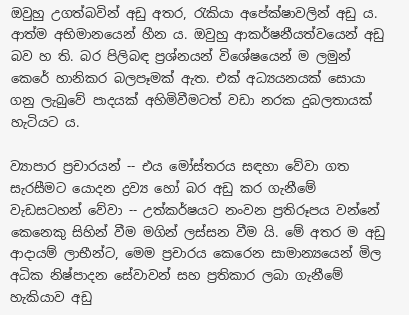ඔවුහු උගත්බවින් අඩු අතර, රැකියා අපේක්ෂාවලින් අඩු ය. ආත්ම අභිමානයෙන් හීන ය. ඔවුහු ආකර්ෂනීයත්වයෙන් අඩු බව හ ති. බර පිලිබඳ ප්‍රශ්නයන් විශේෂයෙන් ම ලමුන් කෙරේ හානිකර බලපෑමක් ඇත. එක් අධ්‍යයනයක් සොයා ගනු ලැබුවේ පාදයක් අහිමිවීමටත් වඩා නරක දුබලතායක් හැටියට ය.

ව්‍යාපාර ප්‍රචාරයන් -- එය මෝස්තරය සඳහා වේවා ගත සැරසීමට යොදන ද්‍රව්‍ය හෝ බර අඩු කර ගැනීමේ වැඩසටහන් වේවා -- උත්කර්ෂයට නංවන ප්‍රතිරූපය වන්නේ කෙනෙකු සිහින් වීම මගින් ලස්සන වීම යි. මේ අතර ම අඩු ආදායම් ලාභීන්ට, මෙම ප්‍රචාරය කෙරෙන සාමාන්‍යයෙන් මිල අධික නිෂ්පාදන සේවාවන් සහ ප්‍රතිකාර ලබා ගැනීමේ හැකියාව අඩු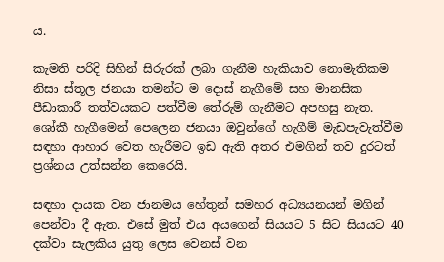ය.

කැමති පරිදි සිහින් සිරුරක් ලබා ගැනීම හැකියාව නොමැතිකම නිසා ස්තූල ජනයා තමන්ට ම දොස් නැගීමේ සහ මානසික පීඩාකාරී තත්වයකට පත්වීම තේරුම් ගැනීමට අපහසු නැත. ශෝකී හැගීමෙන් පෙලෙන ජනයා ඔවුන්ගේ හැගීම් මැඩපැවැත්වීම සඳහා ආහාර වෙත හැරීමට ඉඩ ඇති අතර එමගින් තව දුරටත් ප්‍රශ්නය උත්සන්න කෙරෙයි.

සඳහා දායක වන ජානමය හේතුන් සමහර අධ්‍යයනයන් මගින් පෙන්වා දී ඇත. එසේ මුත් එය අයගෙන් සියයට 5 සිට සියයට 40 දක්වා සැලකිය යුතු ලෙස වෙනස් වන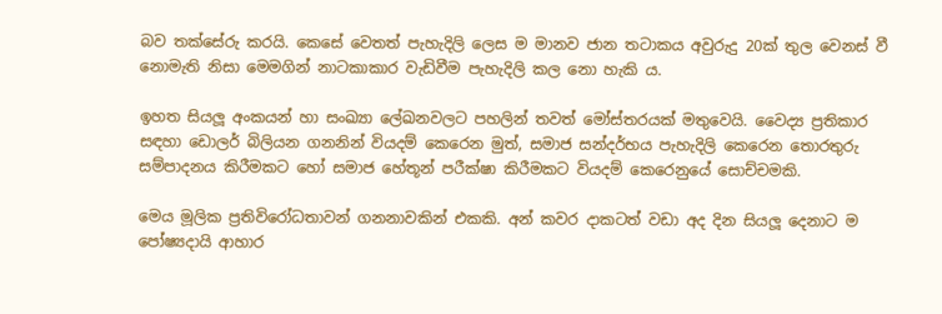බව තක්සේරු කරයි. කෙසේ වෙතත් පැහැදිලි ලෙස ම මානව ජාන තටාකය අවුරුදු 20ක් තුල වෙනස් වී නොමැති නිසා මෙමගින් නාටකාකාර වැඩිවීම පැහැදිලි කල නො හැකි ය.

ඉහත සියලූ අංකයන් හා සංඛ්‍යා ලේඛනවලට පහලින් තවත් මෝස්තරයක් මතුවෙයි. වෛද්‍ය ප්‍රතිකාර සඳහා ඩොලර් බිලියන ගනනින් වියදම් කෙරෙන මුත්, සමාජ සන්දර්භය පැහැදිලි කෙරෙන තොරතුරු සම්පාදනය කිරීමකට හෝ සමාජ හේතූන් පරීක්ෂා කිරීමකට වියදම් කෙරෙනුයේ සොච්චමකි.

මෙය මූලික ප්‍රතිවිරෝධතාවන් ගනනාවකින් එකකි. අන් කවර දාකටත් වඩා අද දින සියලූ දෙනාට ම පෝෂ්‍යදායි ආහාර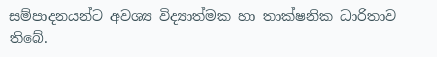සම්පාදනයන්ට අවශ්‍ය විද්‍යාත්මක හා තාක්ෂනික ධාරිතාව තිබේ.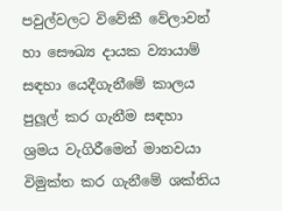පවුල්වලට විවේකී වේලාවන් හා සෞඛ්‍ය දායක ව්‍යායාම් සඳහා යෙදීගැනීමේ කාලය පුලූල් කර ගැනීම සඳහා ශ්‍රමය වැගිරීමෙන් මානවයා විමුක්ත කර ගැනීමේ ශක්තිය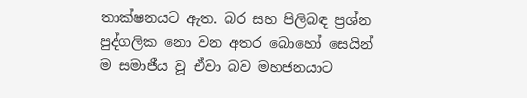තාක්ෂනයට ඇත. බර සහ පිලිබඳ ප්‍රශ්න පුද්ගලික නො වන අතර බොහෝ සෙයින් ම සමාජීය වූ ඒවා බව මහජනයාට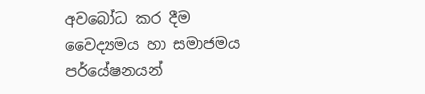අවබෝධ කර දීම වෛද්‍යමය හා සමාජමය පර්යේෂනයන්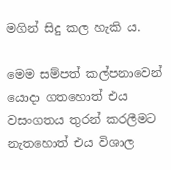මගින් සිදු කල හැකි ය.

මෙම සම්පත් කල්පනාවෙන් යොදා ගතහොත් එය වසංගතය තුරන් කරලීමට නැතහොත් එය විශාල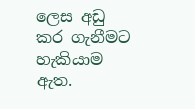ලෙස අඩු කර ගැනීමට හැකියාම ඇත.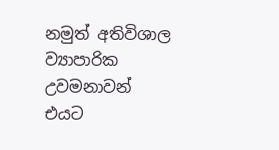නමුත් අතිවිශාල ව්‍යාපාරික උවමනාවන් එයට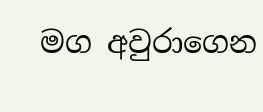මග අවුරාගෙන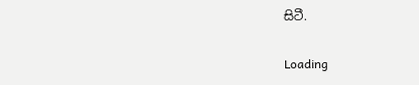සිටී.

Loading